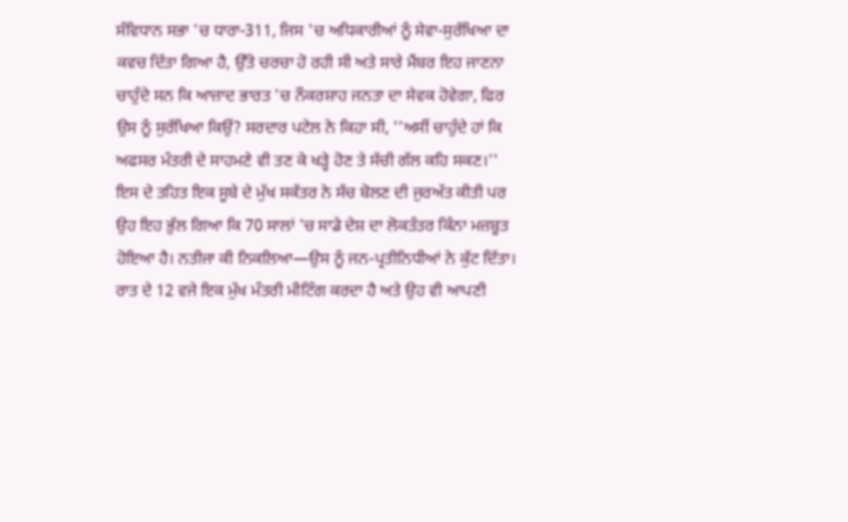ਸੰਵਿਧਾਨ ਸਭਾ 'ਚ ਧਾਰਾ-311, ਜਿਸ 'ਚ ਅਧਿਕਾਰੀਆਂ ਨੂੰ ਸੇਵਾ-ਸੁਰੱਖਿਆ ਦਾ ਕਵਚ ਦਿੱਤਾ ਗਿਆ ਹੈ, ਉੱਤੇ ਚਰਚਾ ਹੋ ਰਹੀ ਸੀ ਅਤੇ ਸਾਰੇ ਮੈਂਬਰ ਇਹ ਜਾਣਨਾ ਚਾਹੁੰਦੇ ਸਨ ਕਿ ਆਜ਼ਾਦ ਭਾਰਤ 'ਚ ਨੌਕਰਸ਼ਾਹ ਜਨਤਾ ਦਾ ਸੇਵਕ ਹੋਵੇਗਾ, ਫਿਰ ਉਸ ਨੂੰ ਸੁਰੱਖਿਆ ਕਿਉਂ? ਸਰਦਾਰ ਪਟੇਲ ਨੇ ਕਿਹਾ ਸੀ, ''ਅਸੀਂ ਚਾਹੁੰਦੇ ਹਾਂ ਕਿ ਅਫਸਰ ਮੰਤਰੀ ਦੇ ਸਾਹਮਣੇ ਵੀ ਤਣ ਕੇ ਖੜ੍ਹੇ ਹੋਣ ਤੇ ਸੱਚੀ ਗੱਲ ਕਹਿ ਸਕਣ।'' ਇਸ ਦੇ ਤਹਿਤ ਇਕ ਸੂਬੇ ਦੇ ਮੁੱਖ ਸਕੱਤਰ ਨੇ ਸੱਚ ਬੋਲਣ ਦੀ ਜੁਰਅੱਤ ਕੀਤੀ ਪਰ ਉਹ ਇਹ ਭੁੱਲ ਗਿਆ ਕਿ 70 ਸਾਲਾਂ 'ਚ ਸਾਡੇ ਦੇਸ਼ ਦਾ ਲੋਕਤੰਤਰ ਕਿੰਨਾ ਮਜ਼ਬੂਤ ਹੋਇਆ ਹੈ। ਨਤੀਜਾ ਕੀ ਨਿਕਲਿਆ—ਉਸ ਨੂੰ ਜਨ-ਪ੍ਰਤੀਨਿਧੀਆਂ ਨੇ ਕੁੱਟ ਦਿੱਤਾ।
ਰਾਤ ਦੇ 12 ਵਜੇ ਇਕ ਮੁੱਖ ਮੰਤਰੀ ਮੀਟਿੰਗ ਕਰਦਾ ਹੈ ਅਤੇ ਉਹ ਵੀ ਆਪਣੀ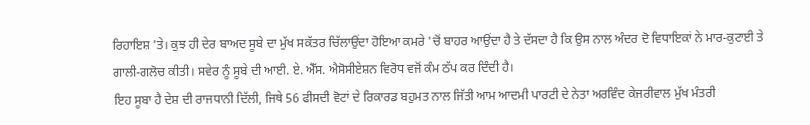ਰਿਹਾਇਸ਼ 'ਤੇ। ਕੁਝ ਹੀ ਦੇਰ ਬਾਅਦ ਸੂਬੇ ਦਾ ਮੁੱਖ ਸਕੱਤਰ ਚਿੱਲਾਉਂਦਾ ਹੋਇਆ ਕਮਰੇ 'ਚੋਂ ਬਾਹਰ ਆਉਂਦਾ ਹੈ ਤੇ ਦੱਸਦਾ ਹੈ ਕਿ ਉਸ ਨਾਲ ਅੰਦਰ ਦੋ ਵਿਧਾਇਕਾਂ ਨੇ ਮਾਰ-ਕੁਟਾਈ ਤੇ ਗਾਲੀ-ਗਲੋਚ ਕੀਤੀ। ਸਵੇਰ ਨੂੰ ਸੂਬੇ ਦੀ ਆਈ. ਏ. ਐੱਸ. ਐਸੋਸੀਏਸ਼ਨ ਵਿਰੋਧ ਵਜੋਂ ਕੰਮ ਠੱਪ ਕਰ ਦਿੰਦੀ ਹੈ।
ਇਹ ਸੂਬਾ ਹੈ ਦੇਸ਼ ਦੀ ਰਾਜਧਾਨੀ ਦਿੱਲੀ, ਜਿਥੇ 56 ਫੀਸਦੀ ਵੋਟਾਂ ਦੇ ਰਿਕਾਰਡ ਬਹੁਮਤ ਨਾਲ ਜਿੱਤੀ ਆਮ ਆਦਮੀ ਪਾਰਟੀ ਦੇ ਨੇਤਾ ਅਰਵਿੰਦ ਕੇਜਰੀਵਾਲ ਮੁੱਖ ਮੰਤਰੀ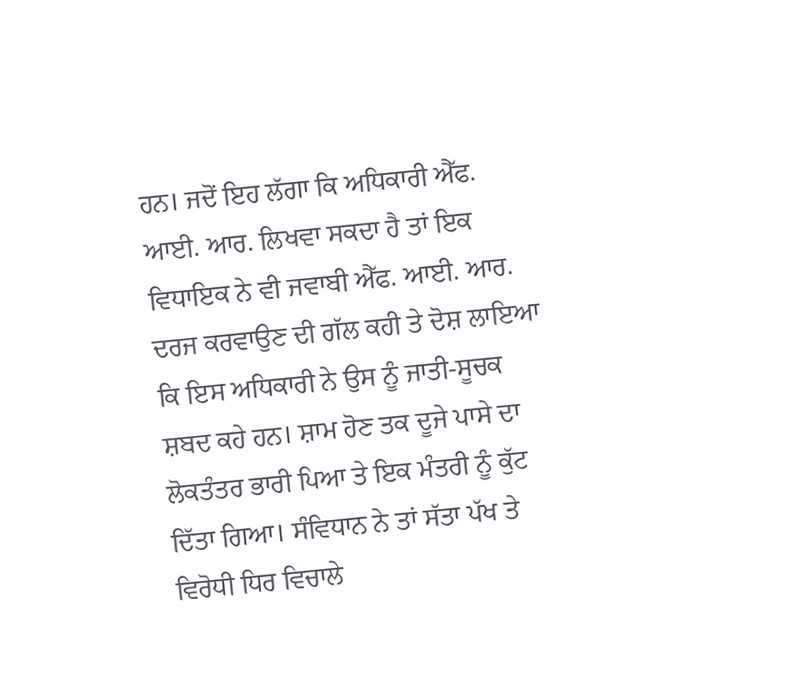ਹਨ। ਜਦੋਂ ਇਹ ਲੱਗਾ ਕਿ ਅਧਿਕਾਰੀ ਐੱਫ. ਆਈ. ਆਰ. ਲਿਖਵਾ ਸਕਦਾ ਹੈ ਤਾਂ ਇਕ ਵਿਧਾਇਕ ਨੇ ਵੀ ਜਵਾਬੀ ਐੱਫ. ਆਈ. ਆਰ. ਦਰਜ ਕਰਵਾਉਣ ਦੀ ਗੱਲ ਕਹੀ ਤੇ ਦੋਸ਼ ਲਾਇਆ ਕਿ ਇਸ ਅਧਿਕਾਰੀ ਨੇ ਉਸ ਨੂੰ ਜਾਤੀ-ਸੂਚਕ ਸ਼ਬਦ ਕਹੇ ਹਨ। ਸ਼ਾਮ ਹੋਣ ਤਕ ਦੂਜੇ ਪਾਸੇ ਦਾ ਲੋਕਤੰਤਰ ਭਾਰੀ ਪਿਆ ਤੇ ਇਕ ਮੰਤਰੀ ਨੂੰ ਕੁੱਟ ਦਿੱਤਾ ਗਿਆ। ਸੰਵਿਧਾਨ ਨੇ ਤਾਂ ਸੱਤਾ ਪੱਖ ਤੇ ਵਿਰੋਧੀ ਧਿਰ ਵਿਚਾਲੇ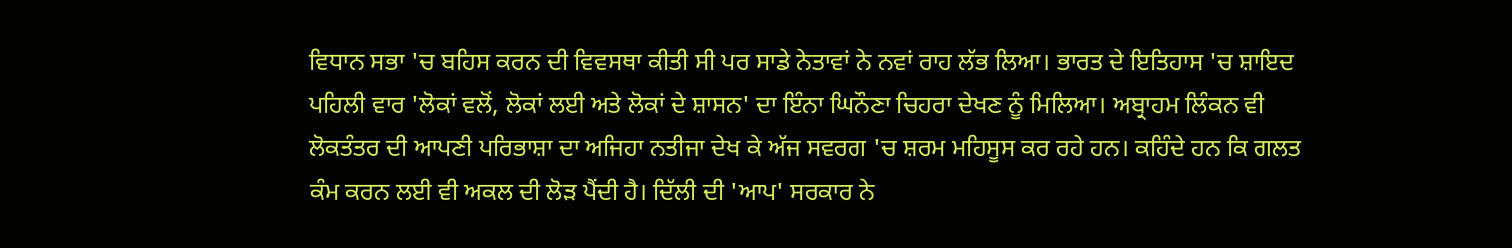ਵਿਧਾਨ ਸਭਾ 'ਚ ਬਹਿਸ ਕਰਨ ਦੀ ਵਿਵਸਥਾ ਕੀਤੀ ਸੀ ਪਰ ਸਾਡੇ ਨੇਤਾਵਾਂ ਨੇ ਨਵਾਂ ਰਾਹ ਲੱਭ ਲਿਆ। ਭਾਰਤ ਦੇ ਇਤਿਹਾਸ 'ਚ ਸ਼ਾਇਦ ਪਹਿਲੀ ਵਾਰ 'ਲੋਕਾਂ ਵਲੋਂ, ਲੋਕਾਂ ਲਈ ਅਤੇ ਲੋਕਾਂ ਦੇ ਸ਼ਾਸਨ' ਦਾ ਇੰਨਾ ਘਿਨੌਣਾ ਚਿਹਰਾ ਦੇਖਣ ਨੂੰ ਮਿਲਿਆ। ਅਬ੍ਰਾਹਮ ਲਿੰਕਨ ਵੀ ਲੋਕਤੰਤਰ ਦੀ ਆਪਣੀ ਪਰਿਭਾਸ਼ਾ ਦਾ ਅਜਿਹਾ ਨਤੀਜਾ ਦੇਖ ਕੇ ਅੱਜ ਸਵਰਗ 'ਚ ਸ਼ਰਮ ਮਹਿਸੂਸ ਕਰ ਰਹੇ ਹਨ। ਕਹਿੰਦੇ ਹਨ ਕਿ ਗਲਤ ਕੰਮ ਕਰਨ ਲਈ ਵੀ ਅਕਲ ਦੀ ਲੋੜ ਪੈਂਦੀ ਹੈ। ਦਿੱਲੀ ਦੀ 'ਆਪ' ਸਰਕਾਰ ਨੇ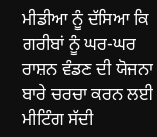ਮੀਡੀਆ ਨੂੰ ਦੱਸਿਆ ਕਿ ਗਰੀਬਾਂ ਨੂੰ ਘਰ-ਘਰ ਰਾਸ਼ਨ ਵੰਡਣ ਦੀ ਯੋਜਨਾ ਬਾਰੇ ਚਰਚਾ ਕਰਨ ਲਈ ਮੀਟਿੰਗ ਸੱਦੀ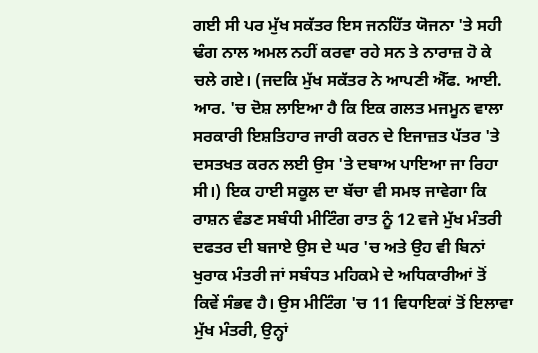ਗਈ ਸੀ ਪਰ ਮੁੱਖ ਸਕੱਤਰ ਇਸ ਜਨਹਿੱਤ ਯੋਜਨਾ 'ਤੇ ਸਹੀ ਢੰਗ ਨਾਲ ਅਮਲ ਨਹੀਂ ਕਰਵਾ ਰਹੇ ਸਨ ਤੇ ਨਾਰਾਜ਼ ਹੋ ਕੇ ਚਲੇ ਗਏ। (ਜਦਕਿ ਮੁੱਖ ਸਕੱਤਰ ਨੇ ਆਪਣੀ ਐੱਫ. ਆਈ. ਆਰ. 'ਚ ਦੋਸ਼ ਲਾਇਆ ਹੈ ਕਿ ਇਕ ਗਲਤ ਮਜਮੂਨ ਵਾਲਾ ਸਰਕਾਰੀ ਇਸ਼ਤਿਹਾਰ ਜਾਰੀ ਕਰਨ ਦੇ ਇਜਾਜ਼ਤ ਪੱਤਰ 'ਤੇ ਦਸਤਖਤ ਕਰਨ ਲਈ ਉਸ 'ਤੇ ਦਬਾਅ ਪਾਇਆ ਜਾ ਰਿਹਾ ਸੀ।) ਇਕ ਹਾਈ ਸਕੂਲ ਦਾ ਬੱਚਾ ਵੀ ਸਮਝ ਜਾਵੇਗਾ ਕਿ ਰਾਸ਼ਨ ਵੰਡਣ ਸਬੰਧੀ ਮੀਟਿੰਗ ਰਾਤ ਨੂੰ 12 ਵਜੇ ਮੁੱਖ ਮੰਤਰੀ ਦਫਤਰ ਦੀ ਬਜਾਏ ਉਸ ਦੇ ਘਰ 'ਚ ਅਤੇ ਉਹ ਵੀ ਬਿਨਾਂ ਖੁਰਾਕ ਮੰਤਰੀ ਜਾਂ ਸਬੰਧਤ ਮਹਿਕਮੇ ਦੇ ਅਧਿਕਾਰੀਆਂ ਤੋਂ ਕਿਵੇਂ ਸੰਭਵ ਹੈ। ਉਸ ਮੀਟਿੰਗ 'ਚ 11 ਵਿਧਾਇਕਾਂ ਤੋਂ ਇਲਾਵਾ ਮੁੱਖ ਮੰਤਰੀ, ਉਨ੍ਹਾਂ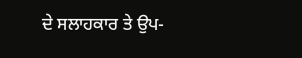ਦੇ ਸਲਾਹਕਾਰ ਤੇ ਉਪ-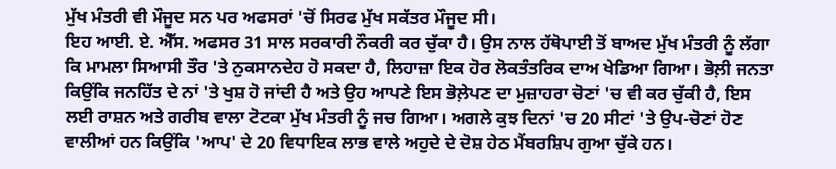ਮੁੱਖ ਮੰਤਰੀ ਵੀ ਮੌਜੂਦ ਸਨ ਪਰ ਅਫਸਰਾਂ 'ਚੋਂ ਸਿਰਫ ਮੁੱਖ ਸਕੱਤਰ ਮੌਜੂਦ ਸੀ।
ਇਹ ਆਈ. ਏ. ਐੱਸ. ਅਫਸਰ 31 ਸਾਲ ਸਰਕਾਰੀ ਨੌਕਰੀ ਕਰ ਚੁੱਕਾ ਹੈ। ਉਸ ਨਾਲ ਹੱਥੋਪਾਈ ਤੋਂ ਬਾਅਦ ਮੁੱਖ ਮੰਤਰੀ ਨੂੰ ਲੱਗਾ ਕਿ ਮਾਮਲਾ ਸਿਆਸੀ ਤੌਰ 'ਤੇ ਨੁਕਸਾਨਦੇਹ ਹੋ ਸਕਦਾ ਹੈ, ਲਿਹਾਜ਼ਾ ਇਕ ਹੋਰ ਲੋਕਤੰਤਰਿਕ ਦਾਅ ਖੇਡਿਆ ਗਿਆ। ਭੋਲ਼ੀ ਜਨਤਾ ਕਿਉਂਕਿ ਜਨਹਿੱਤ ਦੇ ਨਾਂ 'ਤੇ ਖੁਸ਼ ਹੋ ਜਾਂਦੀ ਹੈ ਅਤੇ ਉਹ ਆਪਣੇ ਇਸ ਭੋਲ਼ੇਪਣ ਦਾ ਮੁਜ਼ਾਹਰਾ ਚੋਣਾਂ 'ਚ ਵੀ ਕਰ ਚੁੱਕੀ ਹੈ, ਇਸ ਲਈ ਰਾਸ਼ਨ ਅਤੇ ਗਰੀਬ ਵਾਲਾ ਟੋਟਕਾ ਮੁੱਖ ਮੰਤਰੀ ਨੂੰ ਜਚ ਗਿਆ। ਅਗਲੇ ਕੁਝ ਦਿਨਾਂ 'ਚ 20 ਸੀਟਾਂ 'ਤੇ ਉਪ-ਚੋਣਾਂ ਹੋਣ ਵਾਲੀਆਂ ਹਨ ਕਿਉਂਕਿ 'ਆਪ' ਦੇ 20 ਵਿਧਾਇਕ ਲਾਭ ਵਾਲੇ ਅਹੁਦੇ ਦੇ ਦੋਸ਼ ਹੇਠ ਮੈਂਬਰਸ਼ਿਪ ਗੁਆ ਚੁੱਕੇ ਹਨ।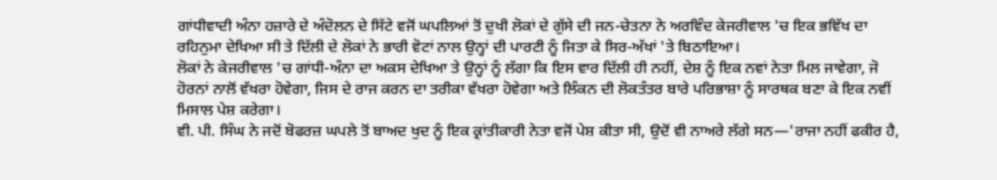ਗਾਂਧੀਵਾਦੀ ਅੰਨਾ ਹਜ਼ਾਰੇ ਦੇ ਅੰਦੋਲਨ ਦੇ ਸਿੱਟੇ ਵਜੋਂ ਘਪਲਿਆਂ ਤੋਂ ਦੁਖੀ ਲੋਕਾਂ ਦੇ ਗੁੱਸੇ ਦੀ ਜਨ-ਚੇਤਨਾ ਨੇ ਅਰਵਿੰਦ ਕੇਜਰੀਵਾਲ 'ਚ ਇਕ ਭਵਿੱਖ ਦਾ ਰਹਿਨੁਮਾ ਦੇਖਿਆ ਸੀ ਤੇ ਦਿੱਲੀ ਦੇ ਲੋਕਾਂ ਨੇ ਭਾਰੀ ਵੋਟਾਂ ਨਾਲ ਉਨ੍ਹਾਂ ਦੀ ਪਾਰਟੀ ਨੂੰ ਜਿਤਾ ਕੇ ਸਿਰ-ਅੱਖਾਂ 'ਤੇ ਬਿਠਾਇਆ।
ਲੋਕਾਂ ਨੇ ਕੇਜਰੀਵਾਲ 'ਚ ਗਾਂਧੀ-ਅੰਨਾ ਦਾ ਅਕਸ ਦੇਖਿਆ ਤੇ ਉਨ੍ਹਾਂ ਨੂੰ ਲੱਗਾ ਕਿ ਇਸ ਵਾਰ ਦਿੱਲੀ ਹੀ ਨਹੀਂ, ਦੇਸ਼ ਨੂੰ ਇਕ ਨਵਾਂ ਨੇਤਾ ਮਿਲ ਜਾਵੇਗਾ, ਜੋ ਹੋਰਨਾਂ ਨਾਲੋਂ ਵੱਖਰਾ ਹੋਵੇਗਾ, ਜਿਸ ਦੇ ਰਾਜ ਕਰਨ ਦਾ ਤਰੀਕਾ ਵੱਖਰਾ ਹੋਵੇਗਾ ਅਤੇ ਲਿੰਕਨ ਦੀ ਲੋਕਤੰਤਰ ਬਾਰੇ ਪਰਿਭਾਸ਼ਾ ਨੂੰ ਸਾਰਥਕ ਬਣਾ ਕੇ ਇਕ ਨਵੀਂ ਮਿਸਾਲ ਪੇਸ਼ ਕਰੇਗਾ।
ਵੀ. ਪੀ. ਸਿੰਘ ਨੇ ਜਦੋਂ ਬੋਫਰਜ਼ ਘਪਲੇ ਤੋਂ ਬਾਅਦ ਖੁਦ ਨੂੰ ਇਕ ਕ੍ਰਾਂਤੀਕਾਰੀ ਨੇਤਾ ਵਜੋਂ ਪੇਸ਼ ਕੀਤਾ ਸੀ, ਉਦੋਂ ਵੀ ਨਾਅਰੇ ਲੱਗੇ ਸਨ—'ਰਾਜਾ ਨਹੀਂ ਫਕੀਰ ਹੈ,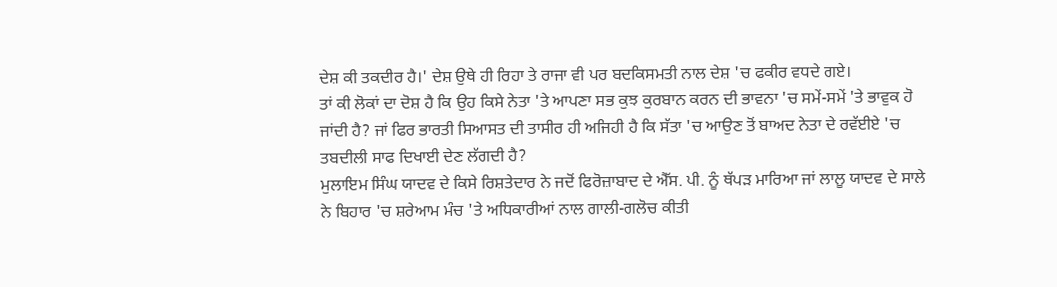ਦੇਸ਼ ਕੀ ਤਕਦੀਰ ਹੈ।' ਦੇਸ਼ ਉਥੇ ਹੀ ਰਿਹਾ ਤੇ ਰਾਜਾ ਵੀ ਪਰ ਬਦਕਿਸਮਤੀ ਨਾਲ ਦੇਸ਼ 'ਚ ਫਕੀਰ ਵਧਦੇ ਗਏ।
ਤਾਂ ਕੀ ਲੋਕਾਂ ਦਾ ਦੋਸ਼ ਹੈ ਕਿ ਉਹ ਕਿਸੇ ਨੇਤਾ 'ਤੇ ਆਪਣਾ ਸਭ ਕੁਝ ਕੁਰਬਾਨ ਕਰਨ ਦੀ ਭਾਵਨਾ 'ਚ ਸਮੇਂ-ਸਮੇਂ 'ਤੇ ਭਾਵੁਕ ਹੋ ਜਾਂਦੀ ਹੈ? ਜਾਂ ਫਿਰ ਭਾਰਤੀ ਸਿਆਸਤ ਦੀ ਤਾਸੀਰ ਹੀ ਅਜਿਹੀ ਹੈ ਕਿ ਸੱਤਾ 'ਚ ਆਉਣ ਤੋਂ ਬਾਅਦ ਨੇਤਾ ਦੇ ਰਵੱਈਏ 'ਚ ਤਬਦੀਲੀ ਸਾਫ ਦਿਖਾਈ ਦੇਣ ਲੱਗਦੀ ਹੈ?
ਮੁਲਾਇਮ ਸਿੰਘ ਯਾਦਵ ਦੇ ਕਿਸੇ ਰਿਸ਼ਤੇਦਾਰ ਨੇ ਜਦੋਂ ਫਿਰੋਜ਼ਾਬਾਦ ਦੇ ਐੱਸ. ਪੀ. ਨੂੰ ਥੱਪੜ ਮਾਰਿਆ ਜਾਂ ਲਾਲੂ ਯਾਦਵ ਦੇ ਸਾਲੇ ਨੇ ਬਿਹਾਰ 'ਚ ਸ਼ਰੇਆਮ ਮੰਚ 'ਤੇ ਅਧਿਕਾਰੀਆਂ ਨਾਲ ਗਾਲੀ-ਗਲੋਚ ਕੀਤੀ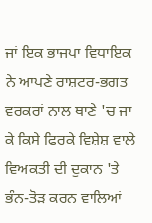ਜਾਂ ਇਕ ਭਾਜਪਾ ਵਿਧਾਇਕ ਨੇ ਆਪਣੇ ਰਾਸ਼ਟਰ-ਭਗਤ ਵਰਕਰਾਂ ਨਾਲ ਥਾਣੇ 'ਚ ਜਾ ਕੇ ਕਿਸੇ ਫਿਰਕੇ ਵਿਸ਼ੇਸ਼ ਵਾਲੇ ਵਿਅਕਤੀ ਦੀ ਦੁਕਾਨ 'ਤੇ ਭੰਨ-ਤੋੜ ਕਰਨ ਵਾਲਿਆਂ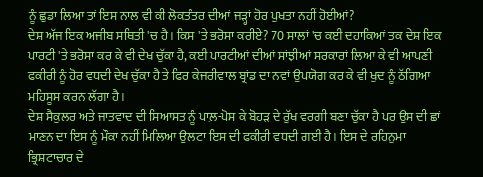ਨੂੰ ਛੁਡਾ ਲਿਆ ਤਾਂ ਇਸ ਨਾਲ ਵੀ ਕੀ ਲੋਕਤੰਤਰ ਦੀਆਂ ਜੜ੍ਹਾਂ ਹੋਰ ਪੁਖਤਾ ਨਹੀਂ ਹੋਈਆਂ?
ਦੇਸ਼ ਅੱਜ ਇਕ ਅਜੀਬ ਸਥਿਤੀ 'ਚ ਹੈ। ਕਿਸ 'ਤੇ ਭਰੋਸਾ ਕਰੀਏ? 70 ਸਾਲਾਂ 'ਚ ਕਈ ਦਹਾਕਿਆਂ ਤਕ ਦੇਸ਼ ਇਕ ਪਾਰਟੀ 'ਤੇ ਭਰੋਸਾ ਕਰ ਕੇ ਵੀ ਦੇਖ ਚੁੱਕਾ ਹੈ, ਕਈ ਪਾਰਟੀਆਂ ਦੀਆਂ ਸਾਂਝੀਆਂ ਸਰਕਾਰਾਂ ਲਿਆ ਕੇ ਵੀ ਆਪਣੀ ਫਕੀਰੀ ਨੂੰ ਹੋਰ ਵਧਦੀ ਦੇਖ ਚੁੱਕਾ ਹੈ ਤੇ ਫਿਰ ਕੇਜਰੀਵਾਲ ਬ੍ਰਾਂਡ ਦਾ ਨਵਾਂ ਉਪਯੋਗ ਕਰ ਕੇ ਵੀ ਖੁਦ ਨੂੰ ਠੱਗਿਆ ਮਹਿਸੂਸ ਕਰਨ ਲੱਗਾ ਹੈ।
ਦੇਸ਼ ਸੈਕੁਲਰ ਅਤੇ ਜਾਤਵਾਦ ਦੀ ਸਿਆਸਤ ਨੂੰ ਪਾਲ਼-ਪੋਸ ਕੇ ਬੋਹੜ ਦੇ ਰੁੱਖ ਵਰਗੀ ਬਣਾ ਚੁੱਕਾ ਹੈ ਪਰ ਉਸ ਦੀ ਛਾਂ ਮਾਣਨ ਦਾ ਇਸ ਨੂੰ ਮੌਕਾ ਨਹੀਂ ਮਿਲਿਆ ਉਲਟਾ ਇਸ ਦੀ ਫਕੀਰੀ ਵਧਦੀ ਗਈ ਹੈ। ਇਸ ਦੇ ਰਹਿਨੁਮਾ ਭ੍ਰਿਸ਼ਟਾਚਾਰ ਦੇ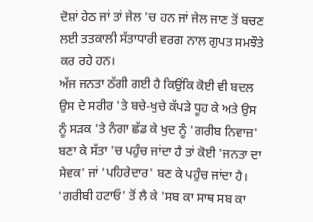ਦੋਸ਼ਾਂ ਹੇਠ ਜਾਂ ਤਾਂ ਜੇਲ 'ਚ ਹਨ ਜਾਂ ਜੇਲ ਜਾਣ ਤੋਂ ਬਚਣ ਲਈ ਤਤਕਾਲੀ ਸੱਤਾਧਾਰੀ ਵਰਗ ਨਾਲ ਗੁਪਤ ਸਮਝੌਤੇ ਕਰ ਰਹੇ ਹਨ।
ਅੱਜ ਜਨਤਾ ਠੱਗੀ ਗਈ ਹੈ ਕਿਉਂਕਿ ਕੋਈ ਵੀ ਬਦਲ ਉਸ ਦੇ ਸਰੀਰ 'ਤੇ ਬਚੇ-ਖੁਚੇ ਕੱਪੜੇ ਧੂਹ ਕੇ ਅਤੇ ਉਸ ਨੂੰ ਸੜਕ 'ਤੇ ਨੰਗਾ ਛੱਡ ਕੇ ਖੁਦ ਨੂੰ 'ਗਰੀਬ ਨਿਵਾਜ਼' ਬਣਾ ਕੇ ਸੱਤਾ 'ਚ ਪਹੁੰਚ ਜਾਂਦਾ ਹੈ ਤਾਂ ਕੋਈ 'ਜਨਤਾ ਦਾ ਸੇਵਕ' ਜਾਂ 'ਪਹਿਰੇਦਾਰ' ਬਣ ਕੇ ਪਹੁੰਚ ਜਾਂਦਾ ਹੈ।
'ਗਰੀਬੀ ਹਟਾਓ' ਤੋਂ ਲੈ ਕੇ 'ਸਬ ਕਾ ਸਾਥ ਸਬ ਕਾ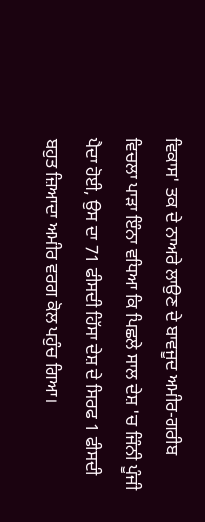ਵਿਕਾਸ' ਤਕ ਦੇ ਨਾਅਰੇ ਲਾਉਣ ਦੇ ਬਾਵਜੂਦ ਅਮੀਰ-ਗਰੀਬ ਵਿਚਲਾ ਪਾੜਾ ਇੰਨਾ ਵਧਿਆ ਕਿ ਪਿਛਲੇ ਸਾਲ ਦੇਸ਼ 'ਚ ਜਿੰਨੀ ਪੂੰਜੀ ਪੈਦਾ ਹੋਈ, ਉਸ ਦਾ 71 ਫੀਸਦੀ ਹਿੱਸਾ ਦੇਸ਼ ਦੇ ਸਿਰਫ 1 ਫੀਸਦੀ ਬਹੁਤ ਜ਼ਿਆਦਾ ਅਮੀਰ ਵਰਗ ਕੋਲ ਪਹੁੰਚ ਗਿਆ।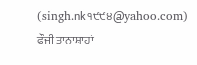(singh.nk੧੯੯੪@yahoo.com)
ਫੌਜੀ ਤਾਨਾਸ਼ਾਹਾਂ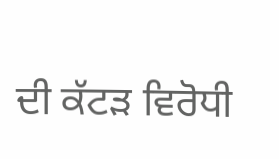ਦੀ ਕੱਟੜ ਵਿਰੋਧੀ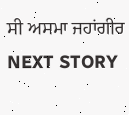ਸੀ ਅਸਮਾ ਜਹਾਂਗੀਰ
NEXT STORY